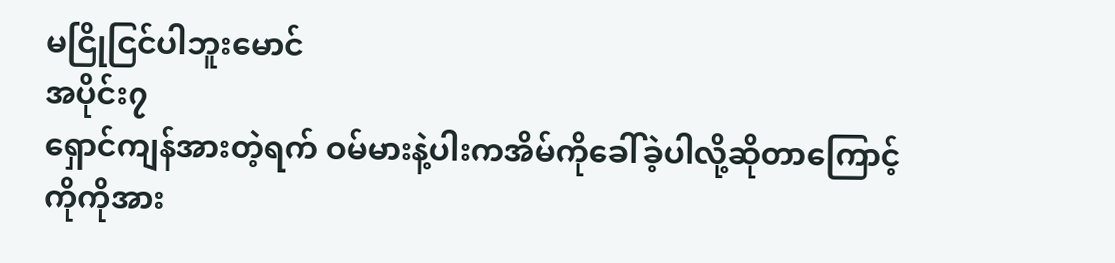မငြိုငြင်ပါဘူးမောင်
အပိုင်း၇
ရှောင်ကျန်အားတဲ့ရက် ဝမ်မားနဲ့ပါးကအိမ်ကိုခေါ်ခဲ့ပါလို့ဆိုတာကြောင့် ကိုကိုအား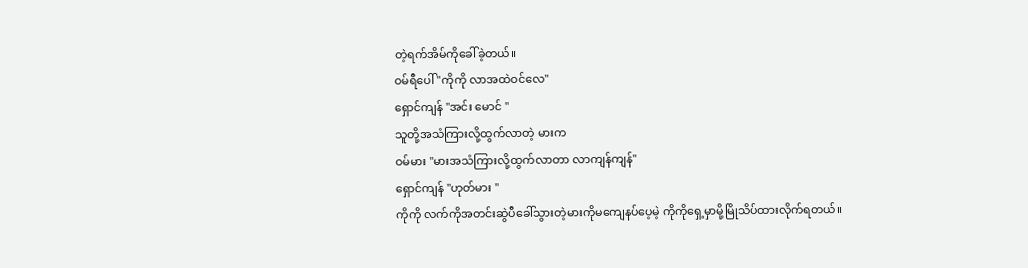တဲ့ရက်အိမ်ကိုခေါ်ခဲ့တယ်။
ဝမ်ရီပေါ် "ကိုကို လာအထဲဝင်လေ"
ရှောင်ကျန် "အင်း မောင် "
သူတို့အသံကြားလို့ထွက်လာတဲ့ မားက
ဝမ်မား "မားအသံကြားလို့ထွက်လာတာ လာကျန်ကျန်"
ရှောင်ကျန် "ဟုတ်မား "
ကိုကို လက်ကိုအတင်းဆွဲပီခေါ်သွားတဲ့မားကိုမကျေနပ်ပေ့မဲ့ ကိုကိုရှေ့မှာမို့မြိုသိပ်ထားလိုက်ရတယ်။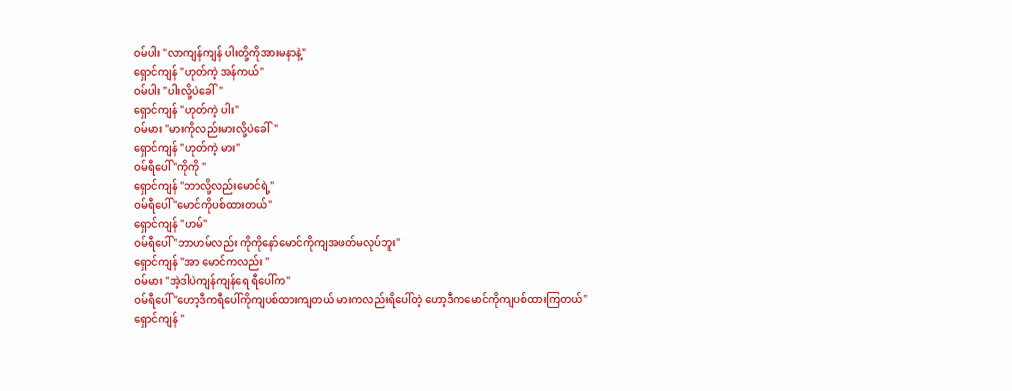ဝမ်ပါး "လာကျန်ကျန် ပါးတို့ကိုအားမနာနဲ့"
ရှောင်ကျန် "ဟုတ်ကဲ့ အန်ကယ်"
ဝမ်ပါး "ပါးလို့ပဲခေါ်"
ရှောင်ကျန် "ဟုတ်ကဲ့ ပါး"
ဝမ်မား "မားကိုလည်းမားလို့ပဲခေါ်"
ရှောင်ကျန် "ဟုတ်ကဲ့ မား"
ဝမ်ရီပေါ် "ကိုကို "
ရှောင်ကျန် "ဘာလို့လည်းမောင်ရဲ့"
ဝမ်ရီပေါ် "မောင်ကိုပစ်ထားတယ်"
ရှောင်ကျန် "ဟမ်"
ဝမ်ရီပေါ် "ဘာဟမ်လည်း ကိုကိုနော်မောင်ကိုကျအဖတ်မလုပ်ဘူး"
ရှောင်ကျန် "အာ မောင်ကလည်း "
ဝမ်မား "အဲ့ဒါပဲကျန်ကျန်ရေ ရီပေါ်က"
ဝမ်ရီပေါ် "ဟော့ဒီကရီပေါ်ကိုကျပစ်ထားကျတယ် မားကလည်းရိပေါ်တဲ့ ဟော့ဒီကမောင်ကိုကျပစ်ထားကြတယ်"
ရှောင်ကျန် "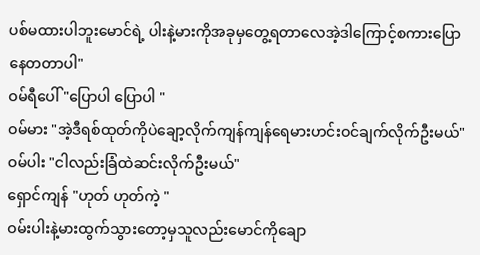ပစ်မထားပါဘူးမောင်ရဲ့ ပါးနဲ့မားကိုအခုမှတွေ့ရတာလေအဲ့ဒါကြောင့်စကားပြောနေတတာပါ"
ဝမ်ရီပေါ် "ပြောပါ ပြောပါ "
ဝမ်မား "အဲ့ဒီရစ်ထုတ်ကိုပဲချော့လိုက်ကျန်ကျန်ရေမားဟင်းဝင်ချက်လိုက်ဦးမယ်"
ဝမ်ပါး "ငါလည်းခြံထဲဆင်းလိုက်ဦးမယ်"
ရှောင်ကျန် "ဟုတ် ဟုတ်ကဲ့ "
ဝမ်းပါးနဲ့မားထွက်သွားတော့မှသူလည်းမောင်ကိုချော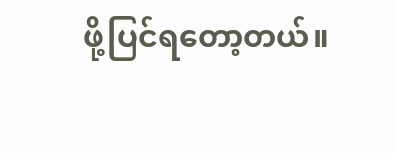ဖို့ပြင်ရတော့တယ်။